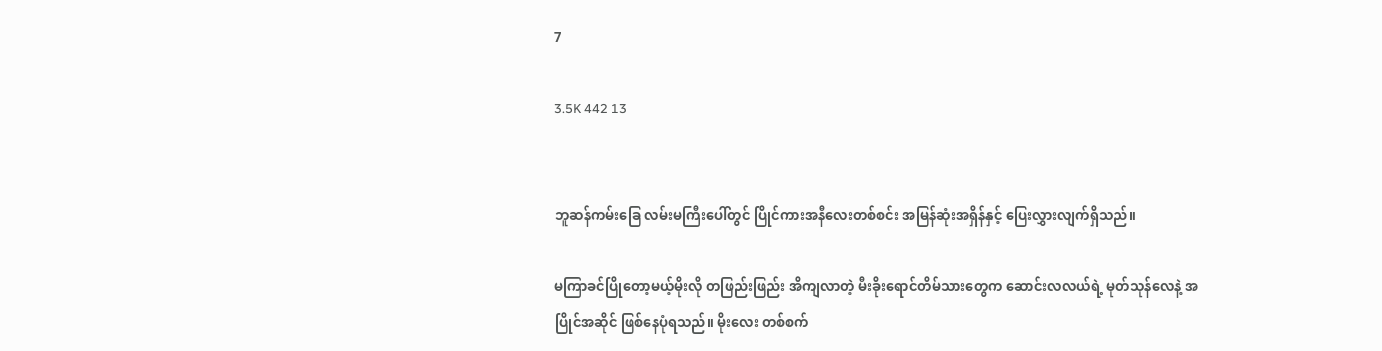7

3.5K 442 13


ဘူဆန်ကမ်းခြေ လမ်းမကြီးပေါ်တွင် ပြိုင်ကားအနီလေးတစ်စင်း အမြန်ဆုံးအရှိန်နှင့် ပြေးလွှားလျက်ရှိသည်။

မကြာခင်ပြိုတော့မယ့်မိုးလို တဖြည်းဖြည်း အိကျလာတဲ့ မီးခိုးရောင်တိမ်သားတွေက ဆောင်းလလယ်ရဲ့ မုတ်သုန်လေနဲ့ အပြိုင်အဆိုင် ဖြစ်နေပုံရသည်။ မိုးလေး တစ်စက်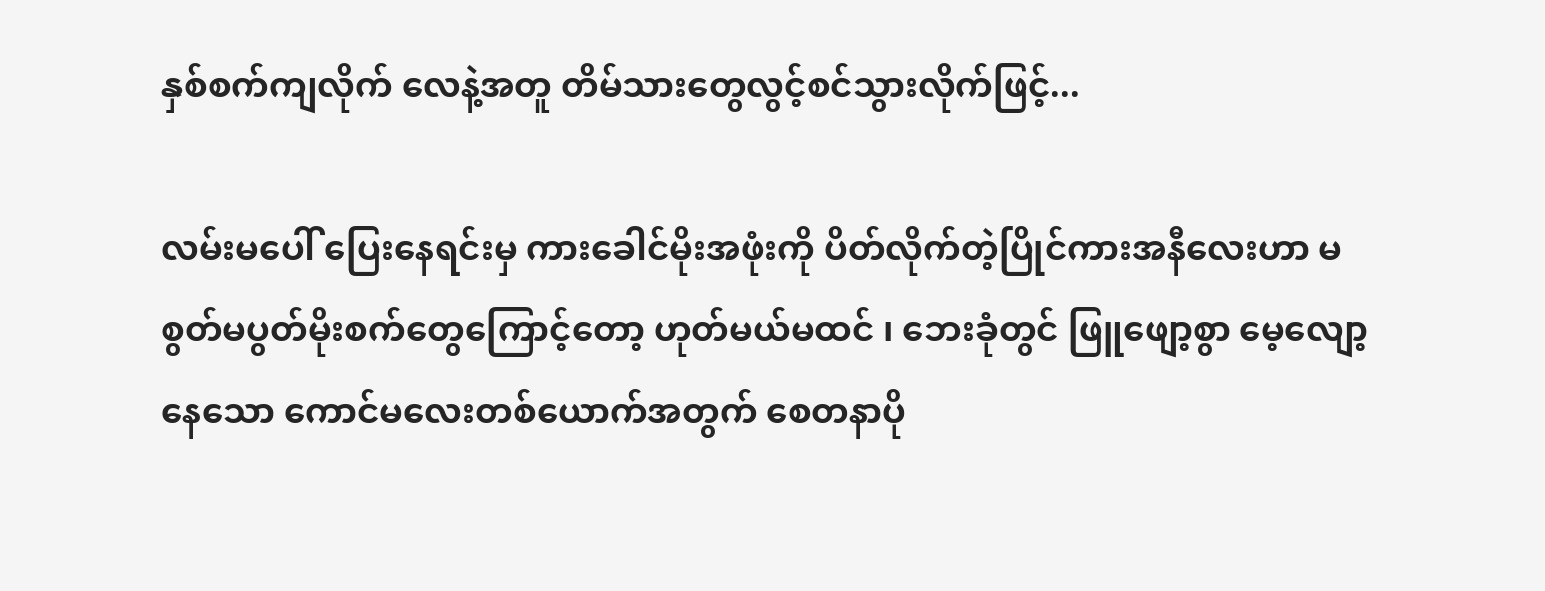နှစ်စက်ကျလိုက် လေနဲ့အတူ တိမ်သားတွေလွင့်စင်သွားလိုက်ဖြင့်...

လမ်းမပေါ် ပြေးနေရင်းမှ ကားခေါင်မိုးအဖုံးကို ပိတ်လိုက်တဲ့ပြိုင်ကားအနီလေးဟာ မစွတ်မပွတ်မိုးစက်တွေကြောင့်တော့ ဟုတ်မယ်မထင် ၊ ဘေးခုံတွင် ဖြူဖျော့စွာ မေ့လျော့နေသော ကောင်မလေးတစ်ယောက်အတွက် စေတနာပို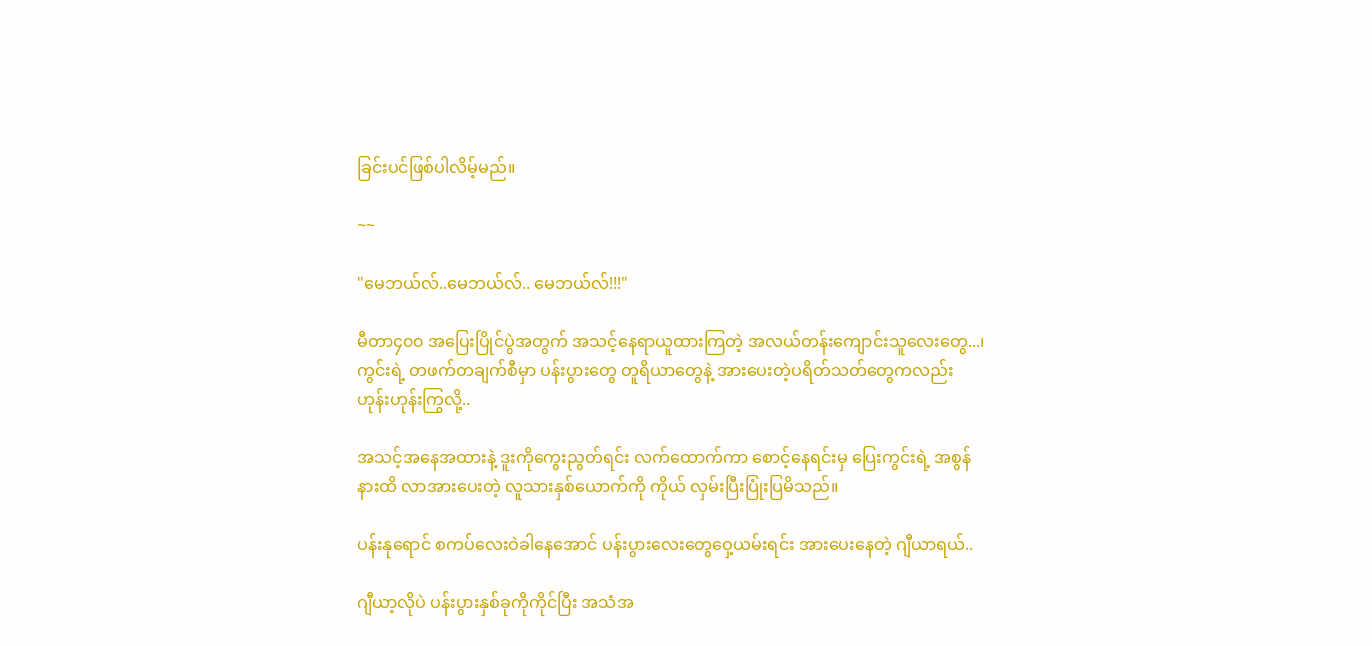ခြင်းပင်ဖြစ်ပါလိမ့်မည်။

~~

"မေဘယ်လ်..မေဘယ်လ်.. မေဘယ်လ်!!!"

မီတာ၄၀၀ အပြေးပြိုင်ပွဲအတွက် အသင့်နေရာယူထားကြတဲ့ အလယ်တန်းကျောင်းသူလေးတွေ...၊ ကွင်းရဲ့ တဖက်တချက်စီမှာ ပန်းပွားတွေ တူရိယာတွေနဲ့ အားပေးတဲ့ပရိတ်သတ်တွေကလည်း ဟုန်းဟုန်းကြွလို့..

အသင့်အနေအထားနဲ့ ဒူးကိုကွေးညွတ်ရင်း လက်ထောက်ကာ စောင့်နေရင်းမှ ပြေးကွင်းရဲ့ အစွန်နားထိ လာအားပေးတဲ့ လူသားနှစ်ယောက်ကို ကိုယ် လှမ်းပြီးပြုံးပြမိသည်။

ပန်းနုရောင် စကပ်လေးဝဲခါနေအောင် ပန်းပွားလေးတွေဝှေ့ယမ်းရင်း အားပေးနေတဲ့ ဂျီယာရယ်..

ဂျီယာ့လိုပဲ ပန်းပွားနှစ်ခုကိုကိုင်ပြီး အသံအ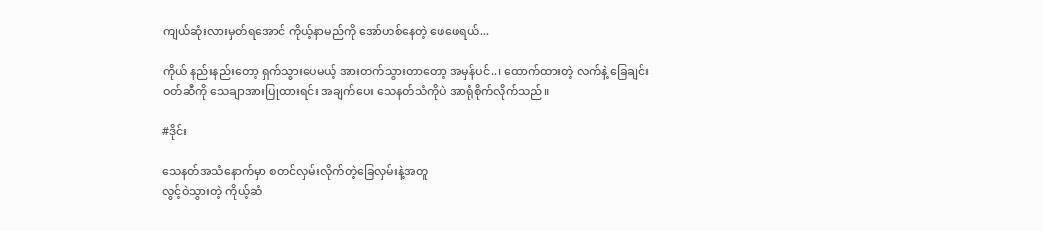ကျယ်ဆုံးလားမှတ်ရအောင် ကိုယ့်နာမည်ကို အော်ဟစ်နေတဲ့ ဖေဖေရယ်...

ကိုယ် နည်းနည်းတော့ ရှက်သွားပေမယ့် အားတက်သွားတာတော့ အမှန်ပင်..၊ ထောက်ထားတဲ့ လက်နဲ့ ခြေချင်းဝတ်ဆီကို သေချာအားပြုထားရင်း အချက်ပေး သေနတ်သံကိုပဲ အာရုံစိုက်လိုက်သည်။

#ဒိုင်း

သေနတ်အသံနောက်မှာ စတင်လှမ်းလိုက်တဲ့ခြေလှမ်းနဲ့အတူ
လွင့်ဝဲသွားတဲ့ ကိုယ့်ဆံ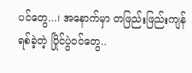ပင်တွေ...၊ အနောက်မှာ တဖြည်းဖြည်းကျန်ရစ်ခဲ့တဲ့ ပြိုင်ပွဲဝင်တွေ..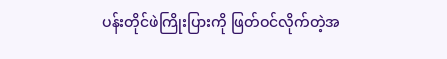ပန်းတိုင်ဖဲကြိုးပြားကို ဖြတ်ဝင်လိုက်တဲ့အ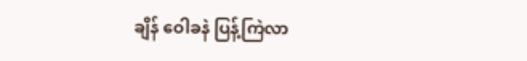ချိန် ဝေါခနဲ ပြန့်ကြဲလာ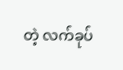တဲ့ လက်ခုပ်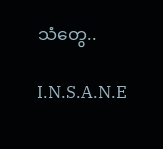သံတွေ..

I.N.S.A.N.E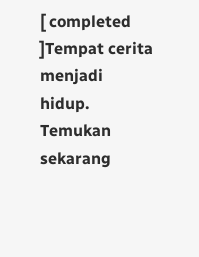[ completed ]Tempat cerita menjadi hidup. Temukan sekarang